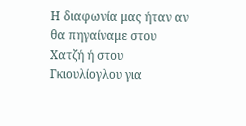Η διαφωνία μας ήταν αν θα πηγαίναμε στου Χατζή ή στου Γκιουλίογλου για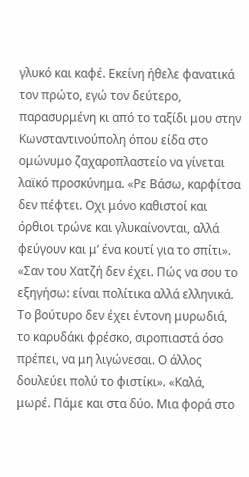γλυκό και καφέ. Εκείνη ήθελε φανατικά τον πρώτο, εγώ τον δεύτερο, παρασυρμένη κι από το ταξίδι μου στην Κωνσταντινούπολη όπου είδα στο ομώνυμο ζαχαροπλαστείο να γίνεται λαϊκό προσκύνημα. «Ρε Βάσω, καρφίτσα δεν πέφτει. Οχι μόνο καθιστοί και όρθιοι τρώνε και γλυκαίνονται, αλλά φεύγουν και μ’ ένα κουτί για το σπίτι».
«Σαν του Χατζή δεν έχει. Πώς να σου το εξηγήσω: είναι πολίτικα αλλά ελληνικά. Το βούτυρο δεν έχει έντονη μυρωδιά, το καρυδάκι φρέσκο, σιροπιαστά όσο πρέπει, να μη λιγώνεσαι. Ο άλλος δουλεύει πολύ το φιστίκι». «Καλά, μωρέ. Πάμε και στα δύο. Μια φορά στο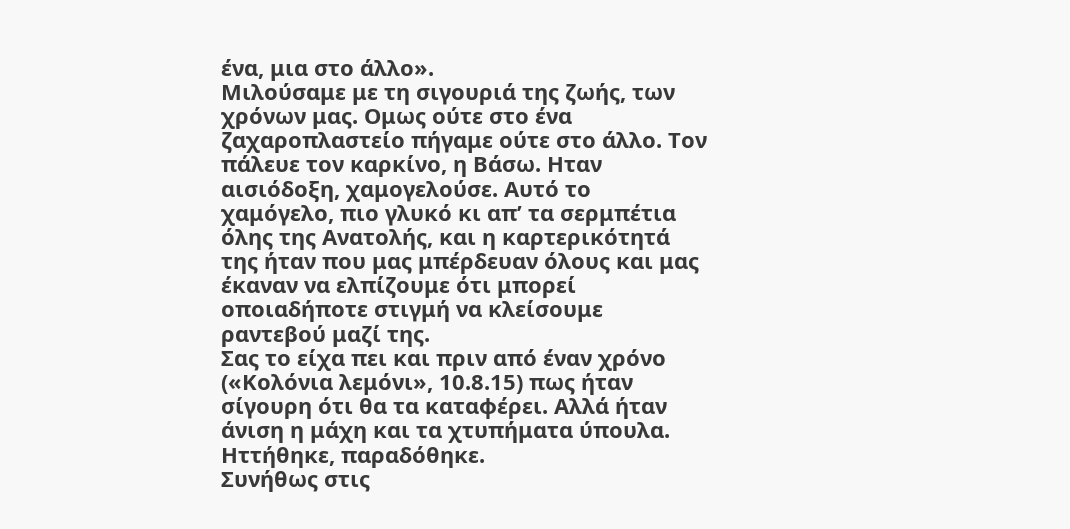ένα, μια στο άλλο».
Μιλούσαμε με τη σιγουριά της ζωής, των χρόνων μας. Ομως ούτε στο ένα ζαχαροπλαστείο πήγαμε ούτε στο άλλο. Τον πάλευε τον καρκίνο, η Βάσω. Ηταν αισιόδοξη, χαμογελούσε. Αυτό το χαμόγελο, πιο γλυκό κι απ’ τα σερμπέτια όλης της Ανατολής, και η καρτερικότητά της ήταν που μας μπέρδευαν όλους και μας έκαναν να ελπίζουμε ότι μπορεί οποιαδήποτε στιγμή να κλείσουμε ραντεβού μαζί της.
Σας το είχα πει και πριν από έναν χρόνο («Κολόνια λεμόνι», 10.8.15) πως ήταν σίγουρη ότι θα τα καταφέρει. Αλλά ήταν άνιση η μάχη και τα χτυπήματα ύπουλα. Ηττήθηκε, παραδόθηκε.
Συνήθως στις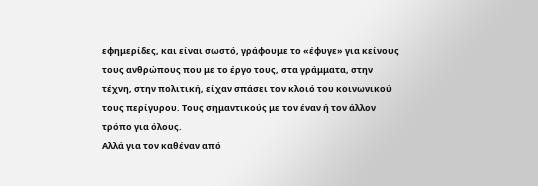εφημερίδες, και είναι σωστό, γράφουμε το «έφυγε» για κείνους τους ανθρώπους που με το έργο τους, στα γράμματα, στην τέχνη, στην πολιτική, είχαν σπάσει τον κλοιό του κοινωνικού τους περίγυρου. Τους σημαντικούς με τον έναν ή τον άλλον τρόπο για όλους.
Αλλά για τον καθέναν από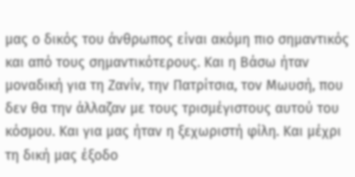μας ο δικός του άνθρωπος είναι ακόμη πιο σημαντικός και από τους σημαντικότερους. Και η Βάσω ήταν μοναδική για τη Ζανίν, την Πατρίτσια, τον Μωυσή, που δεν θα την άλλαζαν με τους τρισμέγιστους αυτού του κόσμου. Και για μας ήταν η ξεχωριστή φίλη. Και μέχρι τη δική μας έξοδο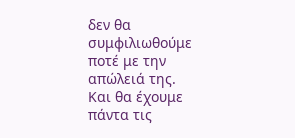δεν θα συμφιλιωθούμε ποτέ με την απώλειά της.
Και θα έχουμε πάντα τις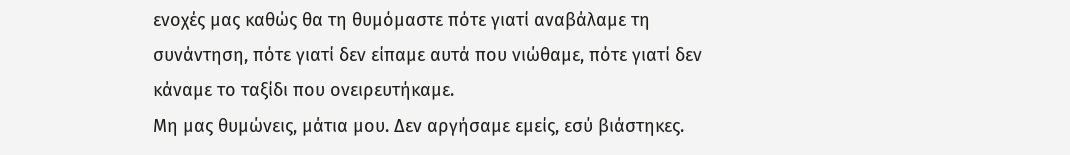ενοχές μας καθώς θα τη θυμόμαστε πότε γιατί αναβάλαμε τη συνάντηση, πότε γιατί δεν είπαμε αυτά που νιώθαμε, πότε γιατί δεν κάναμε το ταξίδι που ονειρευτήκαμε.
Μη μας θυμώνεις, μάτια μου. Δεν αργήσαμε εμείς, εσύ βιάστηκες.